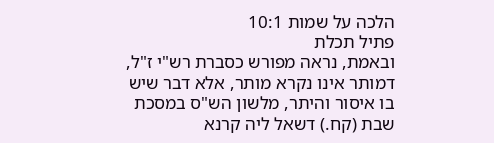הלכה על שמות 10:1
פתיל תכלת
ובאמת, נראה מפורש כסברת רש"י ז"ל, דמותר אינו נקרא מותר, אלא דבר שיש בו איסור והיתר, מלשון הש"ס במסכת שבת (קח.) דשאל ליה קרנא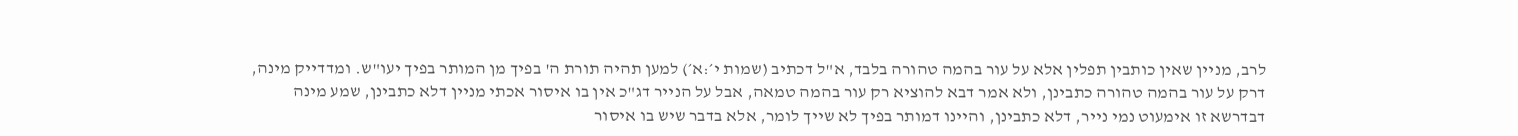לרב, מניין שאין כותבין תפלין אלא על עור בהמה טהורה בלבד, א"ל דכתיב (שמות י׳:א׳) למען תהיה תורת ה' בפיך מן המותר בפיך יעו"ש. ומדדייק מינה, דרק על עור בהמה טהורה כתבינן, ולא אמר דבא להוציא רק עור בהמה טמאה, אבל על הנייר דג"כ אין בו איסור אכתי מניין דלא כתבינן, שמע מינה דבדרשא זו אימעוט נמי נייר, דלא כתבינן, והיינו דמותר בפיך לא שייך לומר, אלא בדבר שיש בו איסור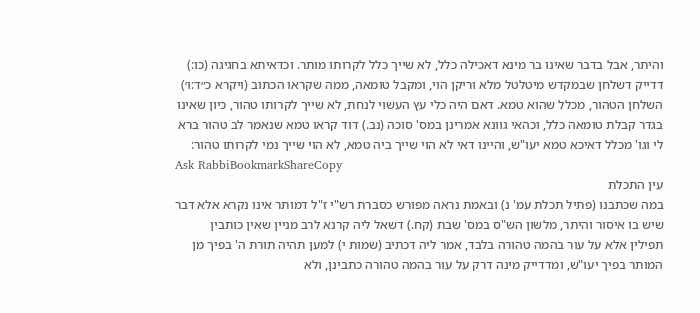והיתר, אבל בדבר שאינו בר מינא דאכילה כלל, לא שייך כלל לקרותו מותר. וכדאיתא בחגיגה (כו:) דדייק דשלחן שבמקדש מיטלטל מלא וריקן הוי, ומקבל טומאה, ממה שקראו הכתוב (ויקרא כ״ד:ו׳) השלחן הטהור, מכלל שהוא טמא. דאם היה כלי עץ העשוי לנחת, לא שייך לקרותו טהור, כיון שאינו בגדר קבלת טומאה כלל, וכהאי גוונא אמרינן במס' סוכה (נב.) דוד קראו טמא שנאמר לב טהור ברא לי וגו' מכלל דאיכא טמא יעו"ש, והיינו דאי לא הוי שייך ביה טמא, לא הוי שייך נמי לקרותו טהור:
Ask RabbiBookmarkShareCopy
עין התכלת
במה שכתבנו (פתיל תכלת עמ' נ) ובאמת נראה מפורש כסברת רש"י ז"ל דמותר אינו נקרא אלא דבר שיש בו איסור והיתר, מלשון הש"ס במס' שבת (קח.) דשאל ליה קרנא לרב מניין שאין כותבין תפילין אלא על עור בהמה טהורה בלבד, אמר ליה דכתיב (שמות י) למען תהיה תורת ה' בפיך מן המותר בפיך יעו"ש, ומדדייק מינה דרק על עור בהמה טהורה כתבינן, ולא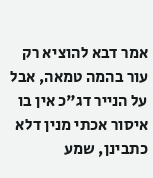אמר דבא להוציא רק עור בהמה טמאה, אבל על הנייר דג"כ אין בו איסור אכתי מנין דלא כתבינן, שמע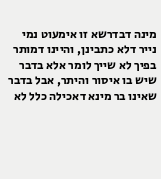מינה דבדרשא זו אימעוט נמי נייר דלא כתבינן, והיינו דמותר בפיך לא שייך לומר אלא בדבר שיש בו איסור והיתר, אבל בדבר שאינו בר מינא דאכילה כלל לא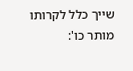שייך כלל לקרותו מותר כו':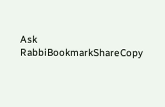Ask RabbiBookmarkShareCopy